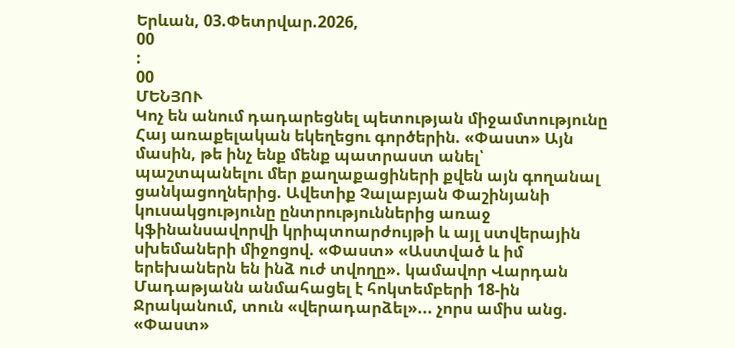Երևան, 03.Փետրվար.2026,
00
:
00
ՄԵՆՅՈՒ
Կոչ են անում դադարեցնել պետության միջամտությունը Հայ առաքելական եկեղեցու գործերին. «Փաստ» Այն մասին, թե ինչ ենք մենք պատրաստ անել՝ պաշտպանելու մեր քաղաքացիների քվեն այն գողանալ ցանկացողներից. Ավետիք Չալաբյան Փաշինյանի կուսակցությունը ընտրություններից առաջ կֆինանսավորվի կրիպտոարժույթի և այլ ստվերային սխեմաների միջոցով. «Փաստ» «Աստված և իմ երեխաներն են ինձ ուժ տվողը». կամավոր Վարդան Մադաթյանն անմահացել է հոկտեմբերի 18-ին Ջրականում, տուն «վերադարձել»... չորս ամիս անց. «Փաստ»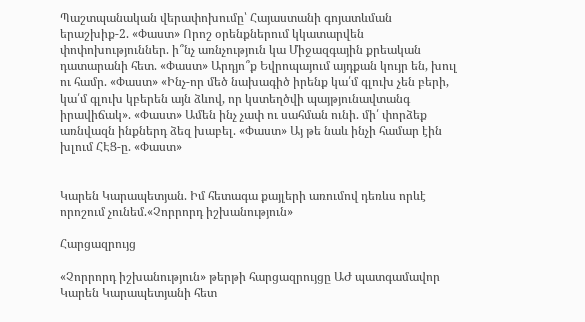Պաշտպանական վերափոխումը՝ Հայաստանի գոյատևման երաշխիք-2. «Փաստ» Որոշ օրենքներում կկատարվեն փոփոխություններ. ի՞նչ առնչություն կա Միջազգային քրեական դատարանի հետ. «Փաստ» Արդյո՞ք Եվրոպայում այդքան կույր են, խուլ ու համր. «Փաստ» «Ինչ-որ մեծ նախագիծ իրենք կա՛մ գլուխ չեն բերի, կա՛մ գլուխ կբերեն այն ձևով, որ կստեղծվի պայթյունավտանգ իրավիճակ». «Փաստ» Ամեն ինչ չափ ու սահման ունի. մի՛ փորձեք առնվազն ինքներդ ձեզ խաբել. «Փաստ» Այ թե նաև ինչի համար էին խլում ՀԷՑ-ը. «Փաստ»


Կարեն Կարապետյան. Իմ հետագա քայլերի առումով դեռևս որևէ որոշում չունեմ.«Չորրորդ իշխանություն»

Հարցազրույց

«Չորրորդ իշխանություն» թերթի հարցազրույցը ԱԺ պատգամավոր Կարեն Կարապետյանի հետ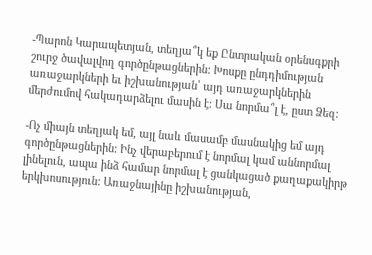-Պարոն Կարապետյան, տեղյա՞կ եք Ընտրական օրենսգքրի շուրջ ծավալվող գործընթացներին: Խոսքը ընդդիմության առաջարկների եւ իշխանության՝ այդ առաջարկներին մերժումով հակադարձելու մասին է: Սա նորմա՞լ է, ըստ Ձեզ:

-Ոչ միայն տեղյակ եմ, այլ նաև մասամբ մասնակից եմ այդ գործընթացներին: Ինչ վերաբերում է նորմալ կամ աննորմալ լինելուն, ապա ինձ համար նորմալ է ցանկացած քաղաքակիրթ երկխոսություն: Առաջնայինը իշխանության,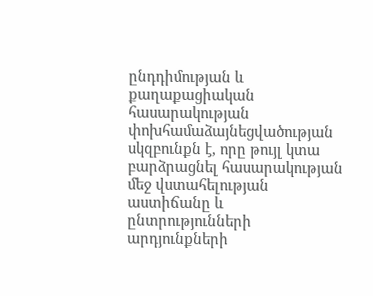ընդդիմության և քաղաքացիական հասարակության փոխհամաձայնեցվածության սկզբունքն է, որը թույլ կտա բարձրացնել հասարակության մեջ վստահելության աստիճանը և ընտրությունների արդյունքների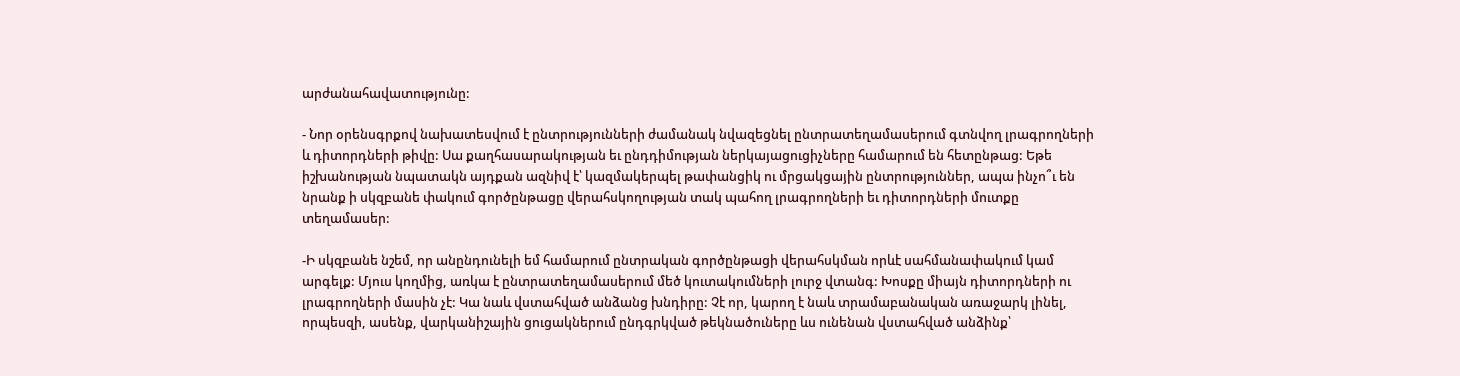արժանահավատությունը:

- Նոր օրենսգրքով նախատեսվում է ընտրությունների ժամանակ նվազեցնել ընտրատեղամասերում գտնվող լրագրողների և դիտորդների թիվը: Սա քաղհասարակության եւ ընդդիմության ներկայացուցիչները համարում են հետընթաց: Եթե իշխանության նպատակն այդքան ազնիվ է՝ կազմակերպել թափանցիկ ու մրցակցային ընտրություններ, ապա ինչո՞ւ են նրանք ի սկզբանե փակում գործընթացը վերահսկողության տակ պահող լրագրողների եւ դիտորդների մուտքը տեղամասեր:

-Ի սկզբանե նշեմ, որ անընդունելի եմ համարում ընտրական գործընթացի վերահսկման որևէ սահմանափակում կամ արգելք: Մյուս կողմից, առկա է ընտրատեղամասերում մեծ կուտակումների լուրջ վտանգ: Խոսքը միայն դիտորդների ու լրագրողների մասին չէ: Կա նաև վստահված անձանց խնդիրը: Չէ որ, կարող է նաև տրամաբանական առաջարկ լինել, որպեսզի, ասենք, վարկանիշային ցուցակներում ընդգրկված թեկնածուները ևս ունենան վստահված անձինք՝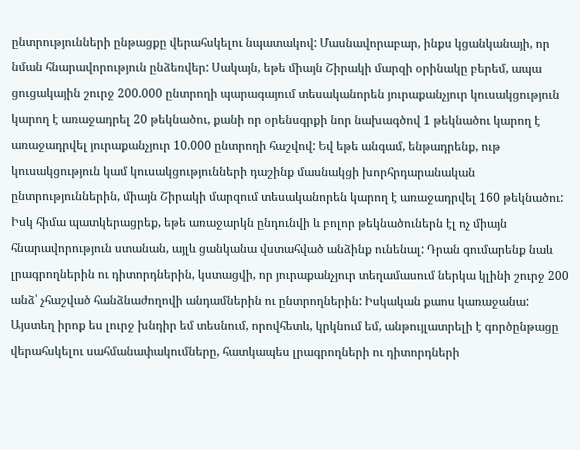ընտրությունների ընթացքը վերահսկելու նպատակով: Մասնավորաբար, ինքս կցանկանայի, որ նման հնարավորություն ընձեռվեր: Սակայն, եթե միայն Շիրակի մարզի օրինակը բերեմ, ապա ցուցակային շուրջ 200.000 ընտրողի պարագայում տեսականորեն յուրաքանչյուր կուսակցություն կարող է առաջադրել 20 թեկնածու, քանի որ օրենսգրքի նոր նախագծով 1 թեկնածու կարող է առաջադրվել յուրաքանչյուր 10.000 ընտրողի հաշվով: Եվ եթե անգամ, ենթադրենք, ութ կուսակցություն կամ կուսակցությունների դաշինք մասնակցի խորհրդարանական ընտրություններին, միայն Շիրակի մարզում տեսականորեն կարող է առաջադրվել 160 թեկնածու: Իսկ հիմա պատկերացրեք, եթե առաջարկն ընդունվի և բոլոր թեկնածուներն էլ ոչ միայն հնարավորություն ստանան, այլև ցանկանա վստահված անձինք ունենալ: Դրան գումարենք նաև լրագրողներին ու դիտորդներին, կստացվի, որ յուրաքանչյուր տեղամասում ներկա կլինի շուրջ 200 անձ՝ չհաշված հանձնաժողովի անդամներին ու ընտրողներին: Իսկական քաոս կառաջանա: Այստեղ իրոք ես լուրջ խնդիր եմ տեսնում, որովհետև, կրկնում եմ, անթույլատրելի է գործընթացը վերահսկելու սահմանափակումները, հատկապես լրագրողների ու դիտորդների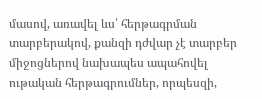մասով, առավել ևս՝ հերթագրման տարբերակով, քանզի դժվար չէ տարբեր միջոցներով նախապես ապահովել ութական հերթագրումներ, որպեսզի,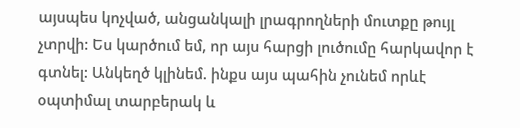այսպես կոչված, անցանկալի լրագրողների մուտքը թույլ չտրվի: Ես կարծում եմ, որ այս հարցի լուծումը հարկավոր է գտնել: Անկեղծ կլինեմ. ինքս այս պահին չունեմ որևէ օպտիմալ տարբերակ և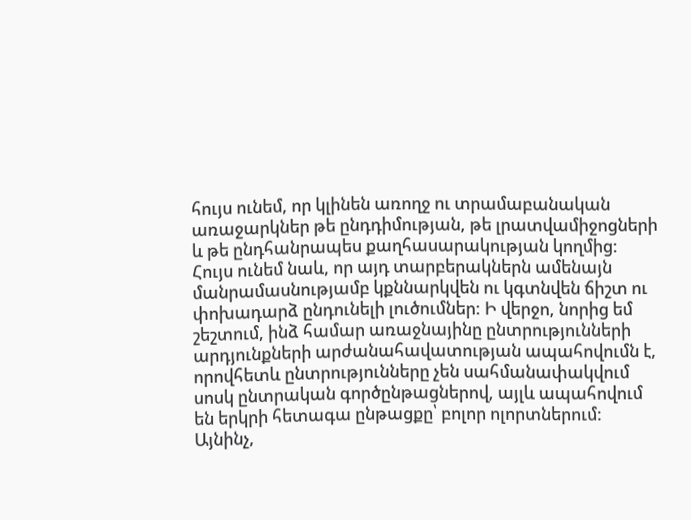հույս ունեմ, որ կլինեն առողջ ու տրամաբանական առաջարկներ թե ընդդիմության, թե լրատվամիջոցների և թե ընդհանրապես քաղհասարակության կողմից: Հույս ունեմ նաև, որ այդ տարբերակներն ամենայն մանրամասնությամբ կքննարկվեն ու կգտնվեն ճիշտ ու փոխադարձ ընդունելի լուծումներ: Ի վերջո, նորից եմ շեշտում, ինձ համար առաջնայինը ընտրությունների արդյունքների արժանահավատության ապահովումն է, որովհետև ընտրությունները չեն սահմանափակվում սոսկ ընտրական գործընթացներով, այլև ապահովում են երկրի հետագա ընթացքը՝ բոլոր ոլորտներում: Այնինչ,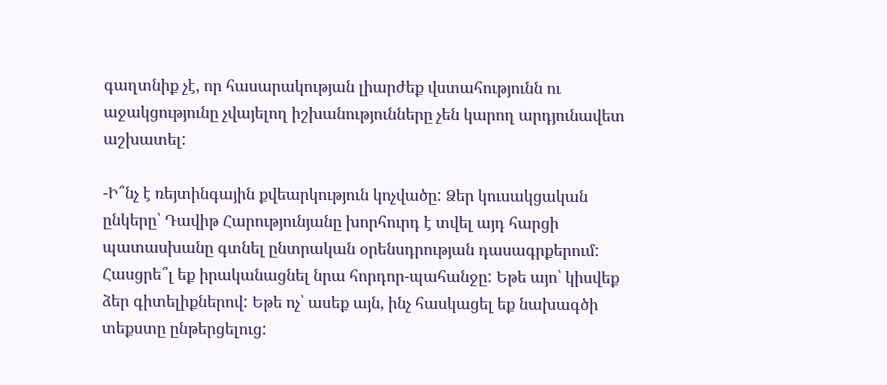գաղտնիք չէ, որ հասարակության լիարժեք վստահությունն ու աջակցությունը չվայելող իշխանությունները չեն կարող արդյունավետ աշխատել:

-Ի՞նչ է ռեյտինգային քվեարկություն կոչվածը: Ձեր կուսակցական ընկերը՝ Դավիթ Հարությունյանը խորհուրդ է տվել այդ հարցի պատասխանը գտնել ընտրական օրենսդրության դասագրքերում: Հասցրե՞լ եք իրականացնել նրա հորդոր-պահանջը: Եթե այո՝ կիսվեք ձեր գիտելիքներով: Եթե ոչ՝ ասեք այն, ինչ հասկացել եք նախագծի տեքստը ընթերցելուց: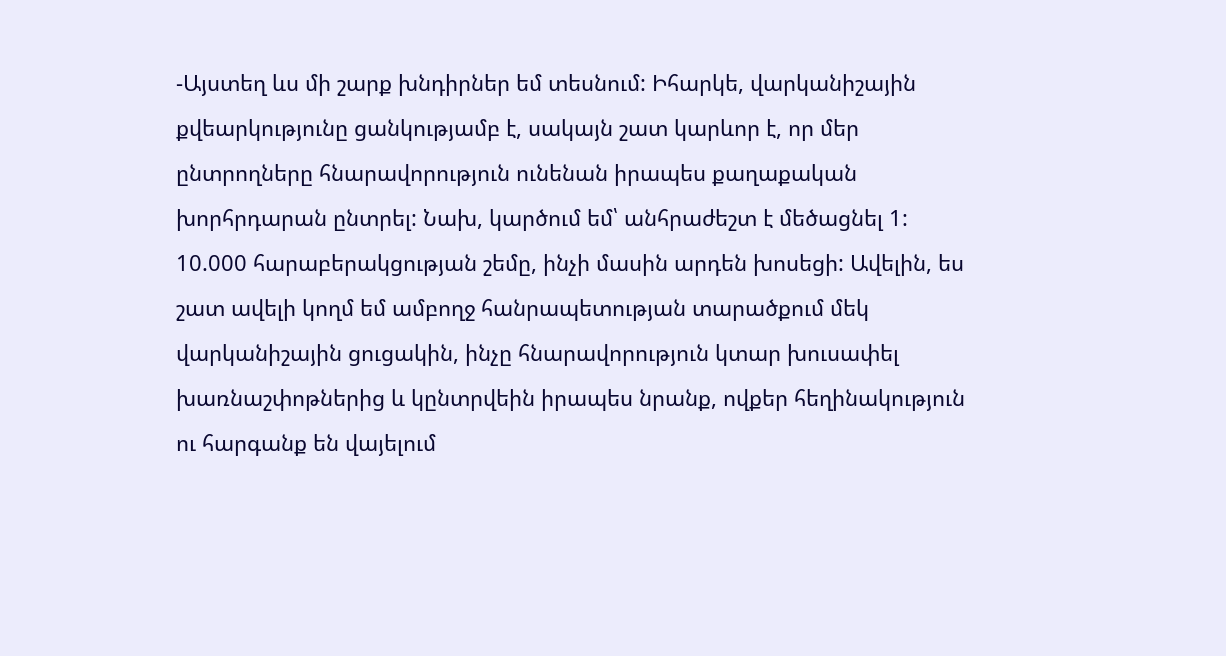-Այստեղ ևս մի շարք խնդիրներ եմ տեսնում: Իհարկե, վարկանիշային քվեարկությունը ցանկությամբ է, սակայն շատ կարևոր է, որ մեր ընտրողները հնարավորություն ունենան իրապես քաղաքական խորհրդարան ընտրել: Նախ, կարծում եմ՝ անհրաժեշտ է մեծացնել 1: 10.000 հարաբերակցության շեմը, ինչի մասին արդեն խոսեցի: Ավելին, ես շատ ավելի կողմ եմ ամբողջ հանրապետության տարածքում մեկ վարկանիշային ցուցակին, ինչը հնարավորություն կտար խուսափել խառնաշփոթներից և կընտրվեին իրապես նրանք, ովքեր հեղինակություն ու հարգանք են վայելում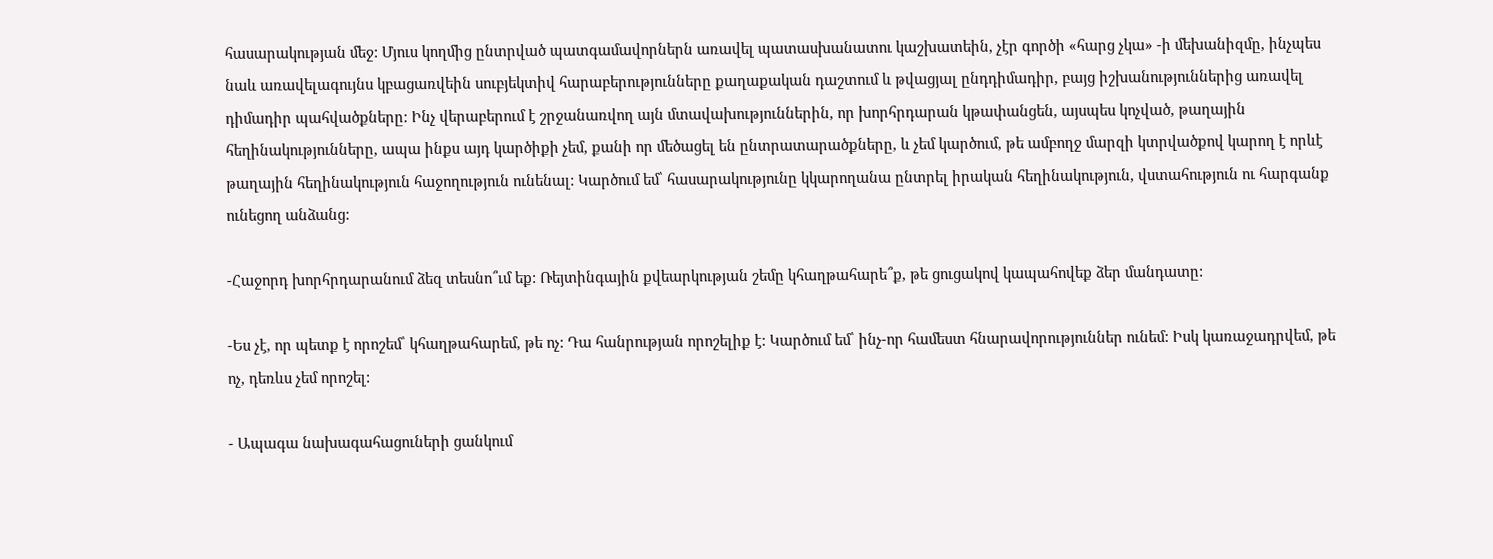հասարակության մեջ: Մյուս կողմից ընտրված պատգամավորներն առավել պատասխանատու կաշխատեին, չէր գործի «հարց չկա» -ի մեխանիզմը, ինչպես նաև առավելագույնս կբացառվեին սուբյեկտիվ հարաբերությունները քաղաքական դաշտում և թվացյալ ընդդիմադիր, բայց իշխանություններից առավել դիմադիր պահվածքները: Ինչ վերաբերում է շրջանառվող այն մտավախություններին, որ խորհրդարան կթափանցեն, այսպես կոչված, թաղային հեղինակությունները, ապա ինքս այդ կարծիքի չեմ, քանի որ մեծացել են ընտրատարածքները, և չեմ կարծում, թե ամբողջ մարզի կտրվածքով կարող է որևէ թաղային հեղինակություն հաջողություն ունենալ: Կարծում եմ՝ հասարակությունը կկարողանա ընտրել իրական հեղինակություն, վստահություն ու հարգանք ունեցող անձանց:

-Հաջորդ խորհրդարանում ձեզ տեսնո՞ւմ եք: Ռեյտինգային քվեարկության շեմը կհաղթահարե՞ք, թե ցուցակով կապահովեք ձեր մանդատը:

-Ես չէ, որ պետք է որոշեմ՝ կհաղթահարեմ, թե ոչ: Դա հանրության որոշելիք է: Կարծում եմ՝ ինչ-որ համեստ հնարավորություններ ունեմ: Իսկ կառաջադրվեմ, թե ոչ, դեռևս չեմ որոշել:

- Ապագա նախագահացուների ցանկում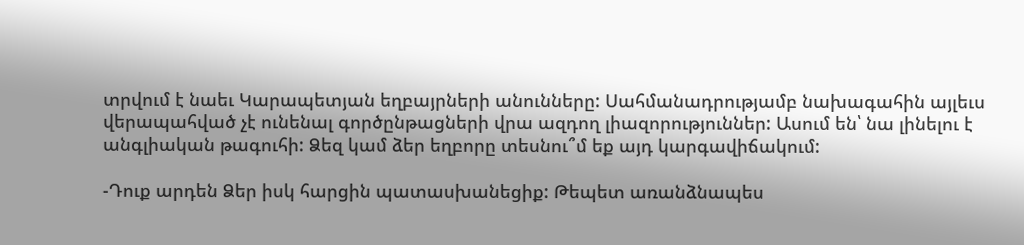տրվում է նաեւ Կարապետյան եղբայրների անունները: Սահմանադրությամբ նախագահին այլեւս վերապահված չէ ունենալ գործընթացների վրա ազդող լիազորություններ: Ասում են՝ նա լինելու է անգլիական թագուհի: Ձեզ կամ ձեր եղբորը տեսնու՞մ եք այդ կարգավիճակում:

-Դուք արդեն Ձեր իսկ հարցին պատասխանեցիք: Թեպետ առանձնապես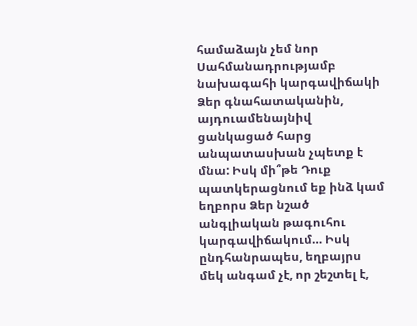համաձայն չեմ նոր Սահմանադրությամբ նախագահի կարգավիճակի Ձեր գնահատականին, այդուամենայնիվ ցանկացած հարց անպատասխան չպետք է մնա: Իսկ մի՞թե Դուք պատկերացնում եք ինձ կամ եղբորս Ձեր նշած անգլիական թագուհու կարգավիճակում… Իսկ ընդհանրապես, եղբայրս մեկ անգամ չէ, որ շեշտել է,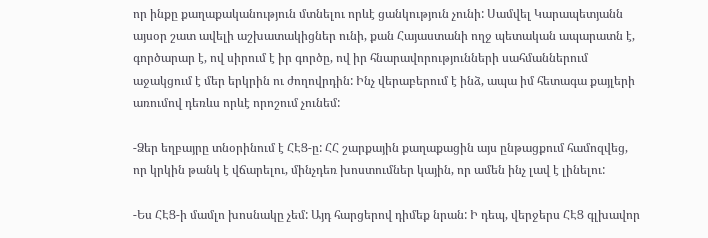որ ինքը քաղաքականություն մտնելու որևէ ցանկություն չունի: Սամվել Կարապետյանն այսօր շատ ավելի աշխատակիցներ ունի, քան Հայաստանի ողջ պետական ապարատն է, գործարար է, ով սիրում է իր գործը, ով իր հնարավորությունների սահմաններում աջակցում է մեր երկրին ու ժողովրդին: Ինչ վերաբերում է ինձ, ապա իմ հետագա քայլերի առումով դեռևս որևէ որոշում չունեմ:

-Ձեր եղբայրը տնօրինում է ՀԷՑ-ը: ՀՀ շարքային քաղաքացին այս ընթացքում համոզվեց, որ կրկին թանկ է վճարելու, մինչդեռ խոստումներ կային, որ ամեն ինչ լավ է լինելու:

-Ես ՀԷՑ-ի մամլո խոսնակը չեմ: Այդ հարցերով դիմեք նրան: Ի դեպ, վերջերս ՀԷՑ գլխավոր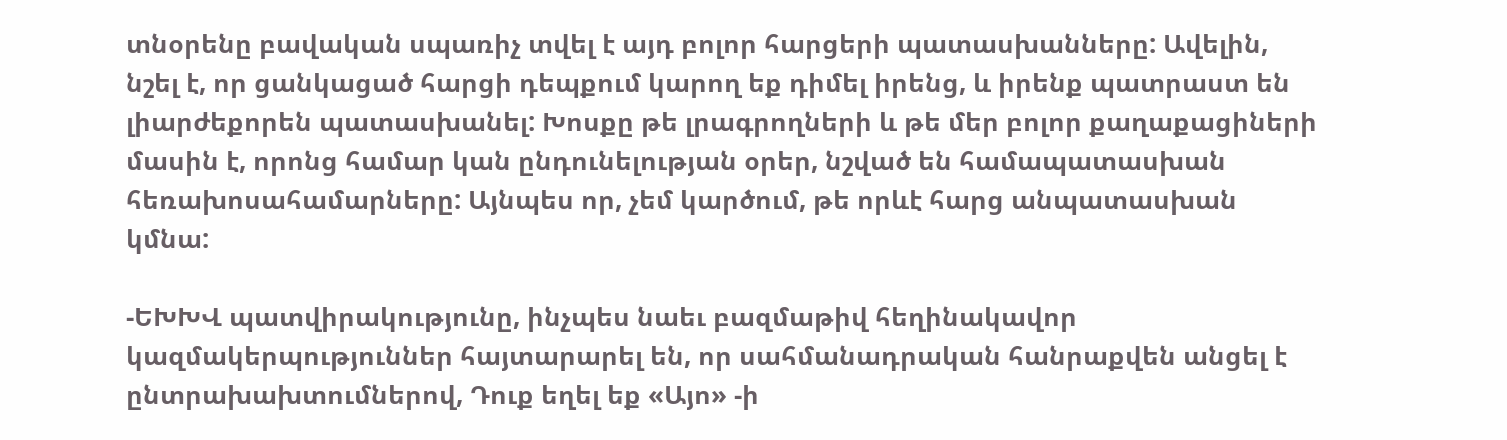տնօրենը բավական սպառիչ տվել է այդ բոլոր հարցերի պատասխանները: Ավելին, նշել է, որ ցանկացած հարցի դեպքում կարող եք դիմել իրենց, և իրենք պատրաստ են լիարժեքորեն պատասխանել: Խոսքը թե լրագրողների և թե մեր բոլոր քաղաքացիների մասին է, որոնց համար կան ընդունելության օրեր, նշված են համապատասխան հեռախոսահամարները: Այնպես որ, չեմ կարծում, թե որևէ հարց անպատասխան կմնա:

-ԵԽԽՎ պատվիրակությունը, ինչպես նաեւ բազմաթիվ հեղինակավոր կազմակերպություններ հայտարարել են, որ սահմանադրական հանրաքվեն անցել է ընտրախախտումներով, Դուք եղել եք «Այո» -ի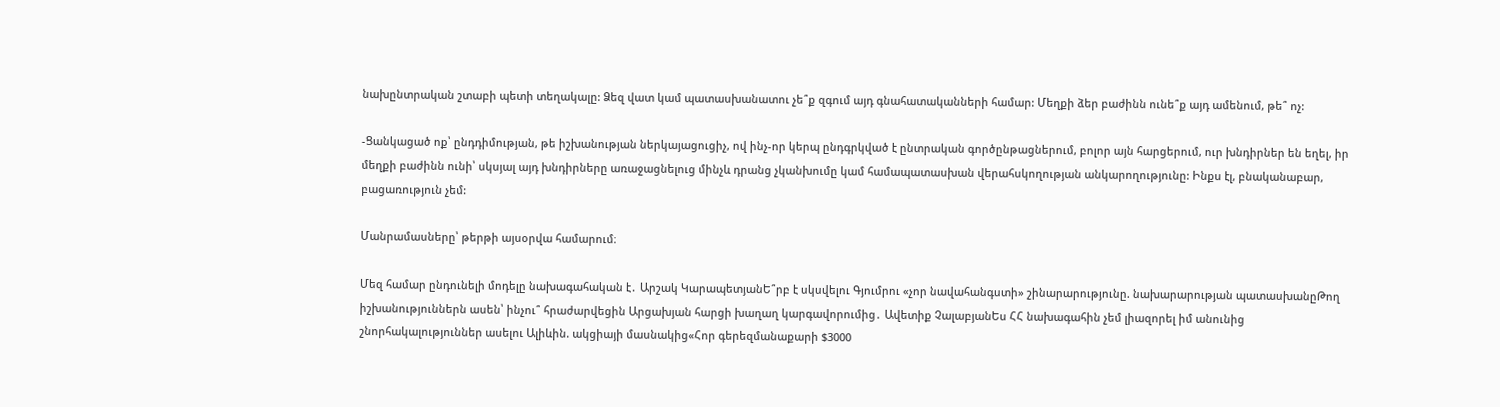նախընտրական շտաբի պետի տեղակալը: Ձեզ վատ կամ պատասխանատու չե՞ք զգում այդ գնահատականների համար: Մեղքի ձեր բաժինն ունե՞ք այդ ամենում, թե՞ ոչ:

-Ցանկացած ոք՝ ընդդիմության, թե իշխանության ներկայացուցիչ, ով ինչ-որ կերպ ընդգրկված է ընտրական գործընթացներում, բոլոր այն հարցերում, ուր խնդիրներ են եղել, իր մեղքի բաժինն ունի՝ սկսյալ այդ խնդիրները առաջացնելուց մինչև դրանց չկանխումը կամ համապատասխան վերահսկողության անկարողությունը: Ինքս էլ, բնականաբար, բացառություն չեմ:

Մանրամասները՝ թերթի այսօրվա համարում։

Մեզ համար ընդունելի մոդելը նախագահական է․ Արշակ ԿարապետյանԵ՞րբ է սկսվելու Գյումրու «չոր նավահանգստի» շինարարությունը. նախարարության պատասխանըԹող իշխանություններն ասեն՝ ինչու՞ հրաժարվեցին Արցախյան հարցի խաղաղ կարգավորումից․ Ավետիք ՉալաբյանԵս ՀՀ նախագահին չեմ լիազորել իմ անունից շնորհակալություններ ասելու Ալիևին. ակցիայի մասնակից«Հոր գերեզմանաքարի $3000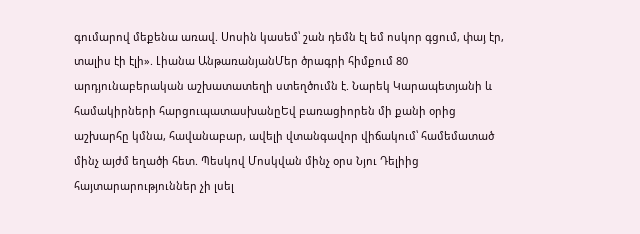գումարով մեքենա առավ. Սոսին կասեմ՝ շան դեմն էլ եմ ոսկոր գցում, փայ էր, տալիս էի էլի». Լիանա ԱնթառանյանՄեր ծրագրի հիմքում 80 արդյունաբերական աշխատատեղի ստեղծումն է. Նարեկ Կարապետյանի և համակիրների հարցուպատասխանըԵվ բառացիորեն մի քանի օրից աշխարհը կմնա, հավանաբար, ավելի վտանգավոր վիճակում՝ համեմատած մինչ այժմ եղածի հետ. Պեսկով Մոսկվան մինչ օրս Նյու Դելիից հայտարարություններ չի լսել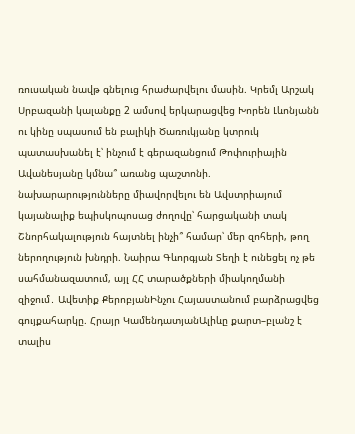ռուսական նավթ գնելուց հրաժարվելու մասին. Կրեմլ Արշակ Սրբազանի կալանքը 2 ամսով երկարացվեց Խորեն Լևոնյանն ու կինը սպասում են բալիկի Ծառուկյանը կտրուկ պատասխանել է՝ ինչում է գերազանցում Թոփուրիային Ավանեսյանը կմնա՞ առանց պաշտոնի. նախարարությունները միավորվելու են Ավստրիայում կայանալիք եպիսկոպոսաց ժողովը՝ հարցականի տակ Շնորհակալություն հայտնել ինչի՞ համար՝ մեր զոհերի, թող ներողություն խնդրի. Նաիրա Գևորգյան Տեղի է ունեցել ոչ թե սահմանազատում, այլ ՀՀ տարածքների միակողմանի զիջում․ Ավետիք ՔերոբյանԻնչու Հայաստանում բարձրացվեց գույքահարկը. Հրայր ԿամենդատյանԱլիևը քարտ–բլանշ է տալիս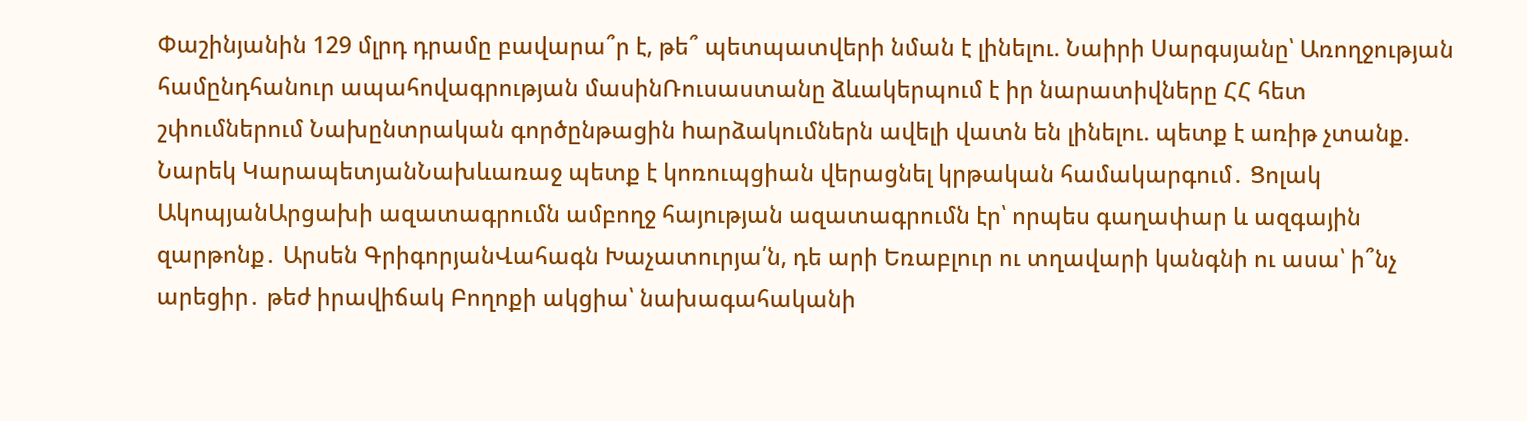Փաշինյանին 129 մլրդ դրամը բավարա՞ր է, թե՞ պետպատվերի նման է լինելու. Նաիրի Սարգսյանը՝ Առողջության համընդհանուր ապահովագրության մասինՌուսաստանը ձևակերպում է իր նարատիվները ՀՀ հետ շփումներում Նախընտրական գործընթացին hարձակումներն ավելի վատն են լինելու. պետք է առիթ չտանք. Նարեկ ԿարապետյանՆախևառաջ պետք է կոռուպցիան վերացնել կրթական համակարգում․ Ցոլակ ԱկոպյանԱրցախի ազատագրումն ամբողջ հայության ազատագրումն էր՝ որպես գաղափար և ազգային զարթոնք․ Արսեն ԳրիգորյանՎահագն Խաչատուրյա՛ն, դե արի Եռաբլուր ու տղավարի կանգնի ու ասա՝ ի՞նչ արեցիր․ թեժ իրավիճակ Բողոքի ակցիա՝ նախագահականի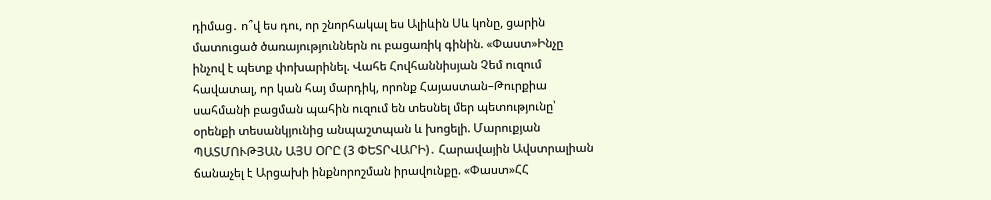դիմաց․ ո՞վ ես դու, որ շնորհակալ ես Ալիևին Սև կոնը, ցարին մատուցած ծառայություններն ու բացառիկ գինին. «Փաստ»Ինչը ինչով է պետք փոխարինել. Վահե Հովհաննիսյան Չեմ ուզում հավատալ, որ կան հայ մարդիկ, որոնք Հայաստան–Թուրքիա սահմանի բացման պահին ուզում են տեսնել մեր պետությունը՝ օրենքի տեսանկյունից անպաշտպան և խոցելի. Մարուքյան ՊԱՏՄՈՒԹՅԱՆ ԱՅՍ ՕՐԸ (3 ՓԵՏՐՎԱՐԻ)․ Հարավային Ավստրալիան ճանաչել է Արցախի ինքնորոշման իրավունքը. «Փաստ»ՀՀ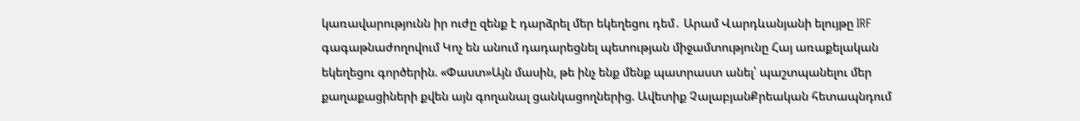կառավարությունն իր ուժը զենք է դարձրել մեր եկեղեցու դեմ․ Արամ Վարդևանյանի ելույթը IRF գագաթնաժողովում Կոչ են անում դադարեցնել պետության միջամտությունը Հայ առաքելական եկեղեցու գործերին. «Փաստ»Այն մասին, թե ինչ ենք մենք պատրաստ անել՝ պաշտպանելու մեր քաղաքացիների քվեն այն գողանալ ցանկացողներից. Ավետիք ՉալաբյանՔրեական հետապնդում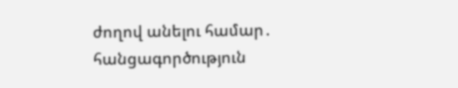ժողով անելու համար․ հանցագործություն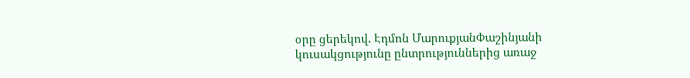օրը ցերեկով. Էդմոն ՄարուքյանՓաշինյանի կուսակցությունը ընտրություններից առաջ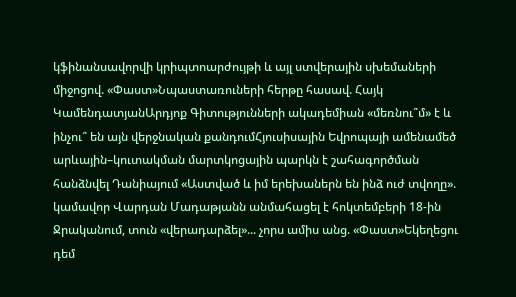կֆինանսավորվի կրիպտոարժույթի և այլ ստվերային սխեմաների միջոցով. «Փաստ»Նպաստառուների հերթը հասավ. Հայկ ԿամենդատյանԱրդյոք Գիտությունների ակադեմիան «մեռնու՞մ» է և ինչու՞ են այն վերջնական քանդումՀյուսիսային Եվրոպայի ամենամեծ արևային–կուտակման մարտկոցային պարկն է շահագործման հանձնվել Դանիայում «Աստված և իմ երեխաներն են ինձ ուժ տվողը». կամավոր Վարդան Մադաթյանն անմահացել է հոկտեմբերի 18-ին Ջրականում, տուն «վերադարձել»... չորս ամիս անց. «Փաստ»Եկեղեցու դեմ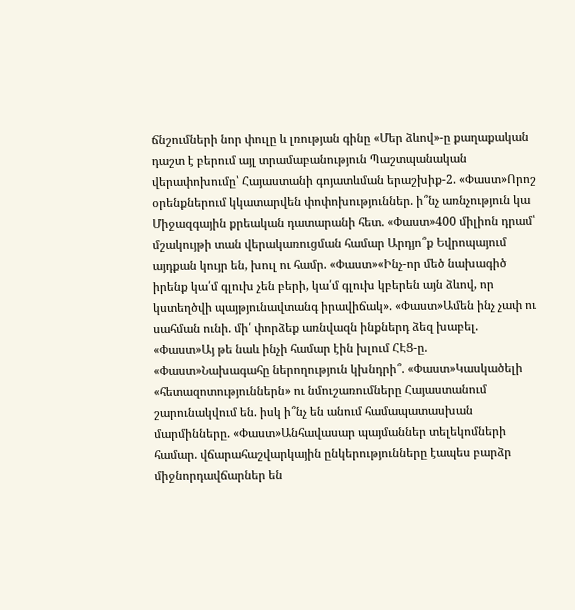ճնշումների նոր փուլը և լռության գինը «Մեր ձևով»-ը քաղաքական դաշտ է բերում այլ տրամաբանություն Պաշտպանական վերափոխումը՝ Հայաստանի գոյատևման երաշխիք-2. «Փաստ»Որոշ օրենքներում կկատարվեն փոփոխություններ. ի՞նչ առնչություն կա Միջազգային քրեական դատարանի հետ. «Փաստ»400 միլիոն դրամ՝ մշակույթի տան վերակառուցման համար Արդյո՞ք Եվրոպայում այդքան կույր են, խուլ ու համր. «Փաստ»«Ինչ-որ մեծ նախագիծ իրենք կա՛մ գլուխ չեն բերի, կա՛մ գլուխ կբերեն այն ձևով, որ կստեղծվի պայթյունավտանգ իրավիճակ». «Փաստ»Ամեն ինչ չափ ու սահման ունի. մի՛ փորձեք առնվազն ինքներդ ձեզ խաբել. «Փաստ»Այ թե նաև ինչի համար էին խլում ՀԷՑ-ը. «Փաստ»Նախագահը ներողություն կխնդրի՞. «Փաստ»Կասկածելի «հետազոտություններն» ու նմուշառումները Հայաստանում շարունակվում են. իսկ ի՞նչ են անում համապատասխան մարմինները. «Փաստ»Անհավասար պայմաններ տելեկոմների համար. վճարահաշվարկային ընկերությունները էապես բարձր միջնորդավճարներ են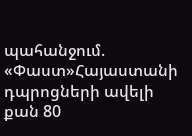պահանջում. «Փաստ»Հայաստանի դպրոցների ավելի քան 80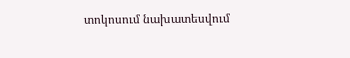տոկոսում նախատեսվում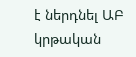է ներդնել ԱԲ կրթական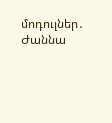մոդուլներ․ Ժաննա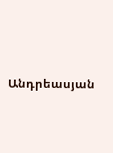Անդրեասյան